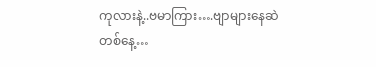ကုလားနဲ့..ဗမာကြား….ဗျာများနေဆဲ
တစ်နေ့…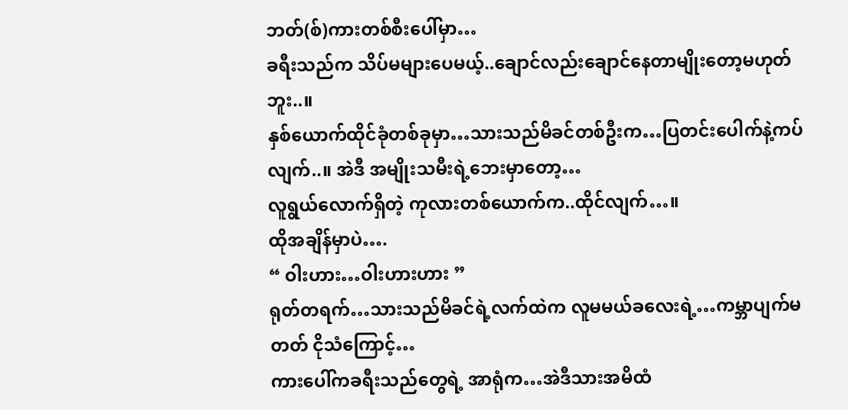ဘတ်(စ်)ကားတစ်စီးပေါ်မှာ…
ခရီးသည်က သိပ်မများပေမယ့်..ချောင်လည်းချောင်နေတာမျိုးတော့မဟုတ်ဘူး..။
နှစ်ယောက်ထိုင်ခုံတစ်ခုမှာ…သားသည်မိခင်တစ်ဦးက…ပြတင်းပေါက်နဲ့ကပ်လျက်..။ အဲဒီ အမျိုးသမီးရဲ့ဘေးမှာတော့…
လူရွယ်လောက်ရှိတဲ့ ကုလားတစ်ယောက်က..ထိုင်လျက်…။
ထိုအချိန်မှာပဲ….
“ ဝါးဟား…ဝါးဟားဟား ”
ရုတ်တရက်…သားသည်မိခင်ရဲ့လက်ထဲက လူမမယ်ခလေးရဲ့…ကမ္ဘာပျက်မတတ် ငိုသံကြောင့်…
ကားပေါ်ကခရီးသည်တွေရဲ့ အာရုံက…အဲဒီသားအမိထံ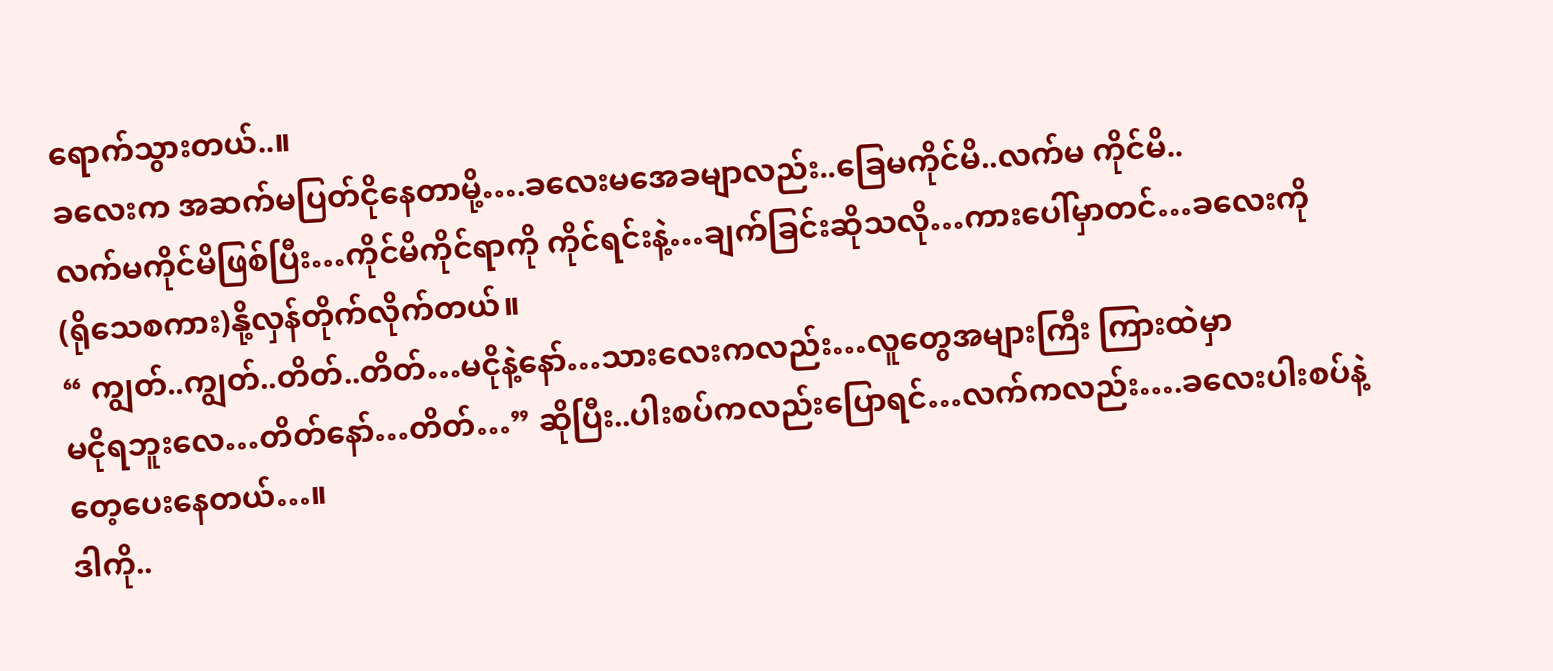ရောက်သွားတယ်..။
ခလေးက အဆက်မပြတ်ငိုနေတာမို့….ခလေးမအေခမျာလည်း..ခြေမကိုင်မိ..လက်မ ကိုင်မိ..
လက်မကိုင်မိဖြစ်ပြီး…ကိုင်မိကိုင်ရာကို ကိုင်ရင်းနဲ့…ချက်ခြင်းဆိုသလို…ကားပေါ်မှာတင်…ခလေးကို
(ရိုသေစကား)နို့လှန်တိုက်လိုက်တယ်။
“ ကျွတ်..ကျွတ်..တိတ်..တိတ်…မငိုနဲ့နော်…သားလေးကလည်း…လူတွေအများကြီး ကြားထဲမှာ
မငိုရဘူးလေ…တိတ်နော်…တိတ်…” ဆိုပြီး..ပါးစပ်ကလည်းပြောရင်…လက်ကလည်း….ခလေးပါးစပ်နဲ့
တေ့ပေးနေတယ်…။
ဒါကို..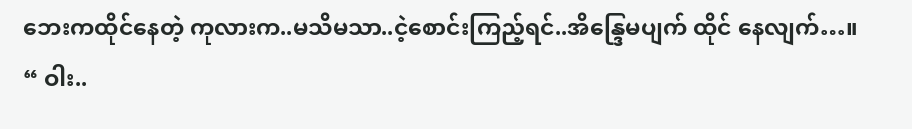ဘေးကထိုင်နေတဲ့ ကုလားက..မသိမသာ..ငဲ့စောင်းကြည့်ရင်..အိန္ဒြေမပျက် ထိုင် နေလျက်…။
“ ဝါး..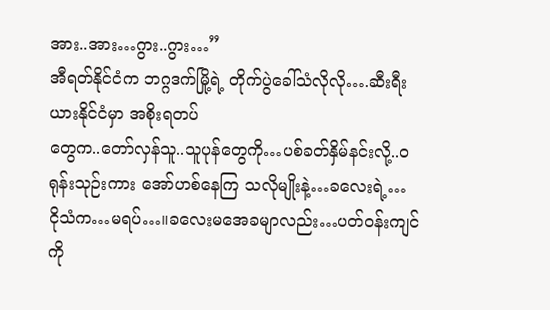အား..အား…ဂွား..ဂွား…”
အီရတ်နိုင်ငံက ဘဂ္ဂဒက်မြို့ရဲ့ တိုက်ပွဲခေါ်သံလိုလို….ဆီးရီးယားနိုင်ငံမှာ အစိုးရတပ်
တွေက..တော်လှန်သူ..သူပုန်တွေကို…ပစ်ခတ်နှိမ်နင်းလို့..ဝရုန်းသုဉ်းကား အော်ဟစ်နေကြ သလိုမျိုးနဲ့…ခလေးရဲ့…
ငိုသံက…မရပ်…။ခလေးမအေခမျာလည်း…ပတ်ဝန်းကျင်ကို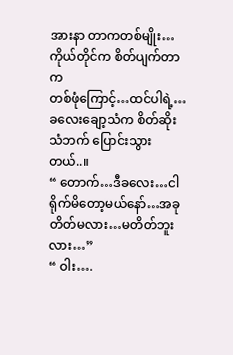အားနာ တာကတစ်မျိုး…ကိုယ်တိုင်က စိတ်ပျက်တာက
တစ်ဖုံကြောင့်…ထင်ပါရဲ့…ခလေးချော့သံက စိတ်ဆိုးသံဘက် ပြောင်းသွားတယ်..။
“ တောက်…ဒီခလေး…ငါရိုက်မိတော့မယ်နော်…အခုတိတ်မလား…မတိတ်ဘူးလား…”
“ ဝါး….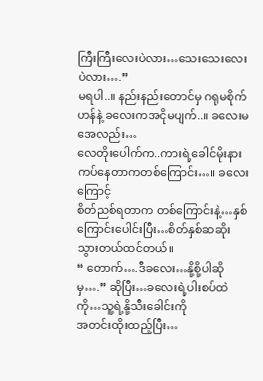ကြီးကြီးလေးပဲလား…သေးသေးလေးပဲလား….”
မရပါ..။ နည်းနည်းတောင်မှ ဂရုမစိုက်ဟန်နဲ့ ခလေးကအငိုမပျက်..။ ခလေးမအေလည်း…
လေတိုးပေါက်က..ကားရဲ့ခေါင်မိုးနားကပ်နေတာကတစ်ကြောင်း…။ ခလေးကြောင့်
စိတ်ညစ်ရတာက တစ်ကြောင်းနဲ့…နှစ်ကြောင်းပေါင်းပြီး…စိတ်နှစ်ဆဆိုးသွားတယ်ထင်တယ်။
“ တောက်….ဒီခလေး…နို့စို့ပါဆိုမှ….” ဆိုပြီး…ခလေးရဲ့ပါးစပ်ထဲကို…သူ့ရဲ့နို့သီးခေါင်းကို
အတင်းထိုးထည့်ပြီး…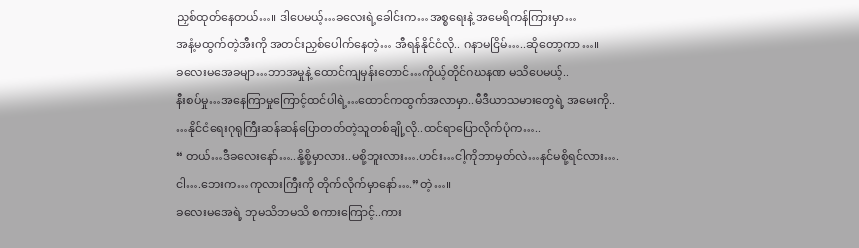ညှစ်ထုတ်နေတယ်…။ ဒါပေမယ့်…ခလေးရဲ့ခေါင်းက…အစ္စရေးနဲ့ အမေရိကန်ကြားမှာ…
အနံ့မထွက်တဲ့အီးကို အတင်းညှစ်ပေါက်နေတဲ့… အီရန်နိုင်ငံလို.. ဂနာမငြိမ်…..ဆိုတော့ကာ…။
ခလေးမအေခမျာ…ဘာအမှုနဲ့ ထောင်ကျမှန်းတောင်…ကိုယ့်တိုင်ဂဃနဏ မသိပေမယ့်..
နီးစပ်မှု…အနေကြာမှုကြောင့်ထင်ပါရဲ့…ထောင်ကထွက်အလာမှာ..မီဒီယာသမားတွေရဲ့ အမေးကို..
…နိုင်ငံရေးဂုရုကြီးဆန်ဆန်ပြောတတ်တဲ့သူတစ်ချို့လို..ထင်ရာပြောလိုက်ပုံက…..
“ တယ်…ဒီခလေးနော်…..နို့စို့မှာလား..မစို့ဘူးလား….ဟင်း…ငါ့ကိုဘာမှတ်လဲ…နင်မစို့ရင်လား….
ငါ….ဘေးက…ကုလားကြီးကို တိုက်လိုက်မှာနော်….”တဲ့…။
ခလေးမအေရဲ့ ဘုမသိဘမသိ စကားကြောင့်..ကား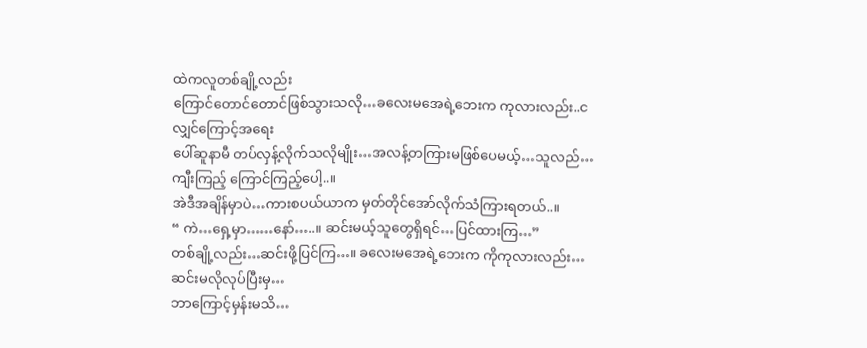ထဲကလူတစ်ချို့လည်း
ကြောင်တောင်တောင်ဖြစ်သွားသလို…ခလေးမအေရဲ့ဘေးက ကုလားလည်း..ငလျှင်ကြောင့်အရေး
ပေါ်ဆူနာမီ တပ်လှန့်လိုက်သလိုမျိုး…အလန့်တကြားမဖြစ်ပေမယ့်…သူလည်…ကျီးကြည့် ကြောင်ကြည့်ပေါ့..။
အဲဒီအချိန်မှာပဲ…ကားစပယ်ယာက မှတ်တိုင်အော်လိုက်သံကြားရတယ်..။
“ ကဲ…ရှေ့မှာ……နော်…..။ ဆင်းမယ့်သူတွေရှိရင်…ပြင်ထားကြ…”
တစ်ချို့လည်း…ဆင်းဖို့ပြင်ကြ…။ ခလေးမအေရဲ့ဘေးက ကိုကုလားလည်း…ဆင်းမလိုလုပ်ပြီးမှ…
ဘာကြောင့်မှန်းမသိ…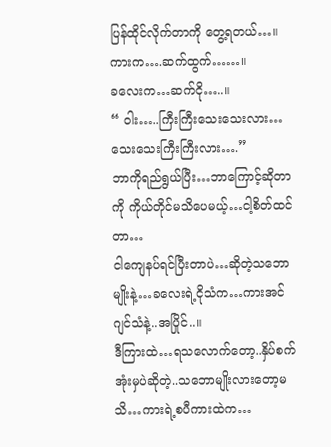ပြန်ထိုင်လိုက်တာကို တွေ့ရတယ်…။
ကားက….ဆက်ထွက်……။
ခလေးက…ဆက်ငို…..။
“ ဝါး…..ကြီးကြီးသေးသေးလား…သေးသေးကြီးကြီးလား….”
ဘာကိုရည်ရွယ်ပြီး…ဘာကြောင့်ဆိုတာကို ကိုယ်တိုင်မသိပေမယ့်…ငါ့စိတ်ထင်တာ…
ငါကျေနပ်ရင်ပြီးတာပဲ…ဆိုတဲ့သဘောမျိုးနဲ့…ခလေးရဲ့ငိုသံက…ကားအင်ဂျင်သံနဲ့..အပြိုင်..။
ဒီကြားထဲ…ရသလောက်တော့..နှိပ်စက်အုံးမှပဲဆိုတဲ့..သဘောမျိုးလားတော့မသိ…ကားရဲ့စပီကားထဲက…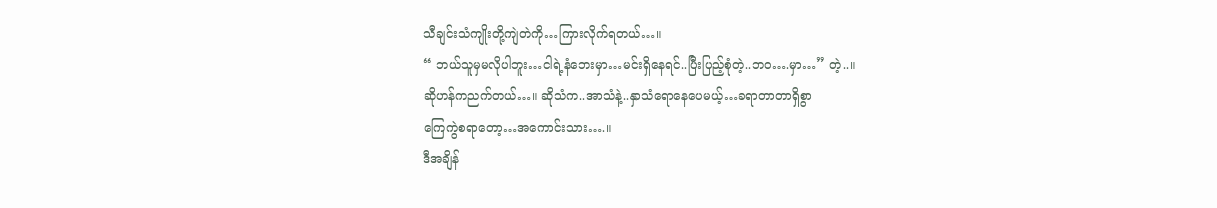သီချင်းသံကျိုးတို့ကျဲတဲကို…ကြားလိုက်ရတယ်…။
“ ဘယ်သူမှမလိုပါဘူး…ငါရဲ့နံဘေးမှာ…မင်းရှိနေရင်..ပြီးပြည့်စုံတဲ့..ဘဝ….မှာ…” တဲ့..။
ဆိုဟန်ကညက်တယ်…။ ဆိုသံက..အာသံနဲ့..နှာသံရောနေပေမယ့်…ခရာတာတာရှိစွာ
ကြေကွဲစရာတော့…အကောင်းသား….။
ဒီအချိန်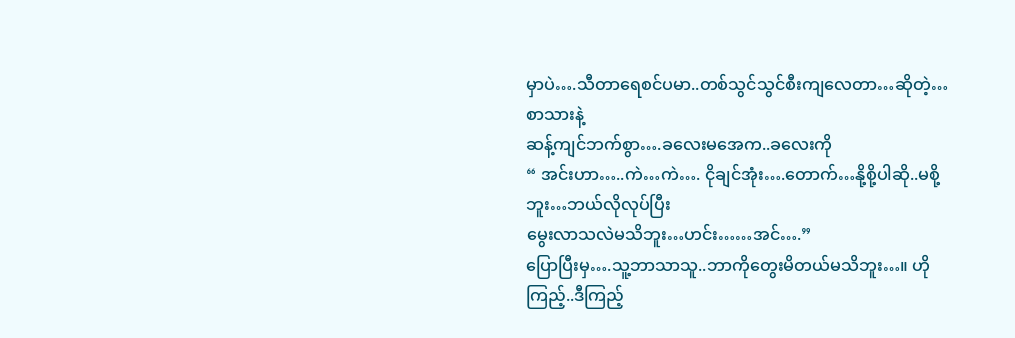မှာပဲ….သီတာရေစင်ပမာ..တစ်သွင်သွင်စီးကျလေတာ…ဆိုတဲ့…စာသားနဲ့
ဆန့်ကျင်ဘက်စွာ….ခလေးမအေက..ခလေးကို
“ အင်းဟာ…..ကဲ…ကဲ…. ငိုချင်အုံး….တောက်…နို့စို့ပါဆို..မစို့ဘူး…ဘယ်လိုလုပ်ပြီး
မွေးလာသလဲမသိဘူး…ဟင်း……အင်….”
ပြောပြီးမှ….သူ့ဘာသာသူ..ဘာကိုတွေးမိတယ်မသိဘူး…။ ဟိုကြည့်..ဒီကြည့်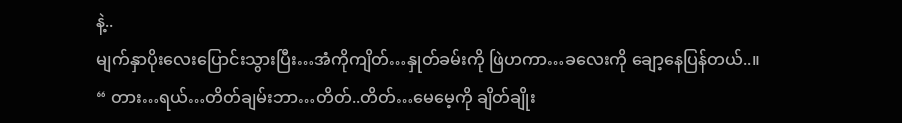နဲ့..
မျက်နှာပိုးလေးပြောင်းသွားပြီး…အံကိုကျိတ်…နှုတ်ခမ်းကို ဖြဲဟကာ…ခလေးကို ချော့နေပြန်တယ်..။
“ တား…ရယ်…တိတ်ချမ်းဘာ…တိတ်..တိတ်…မေမေ့ကို ချိတ်ချိုး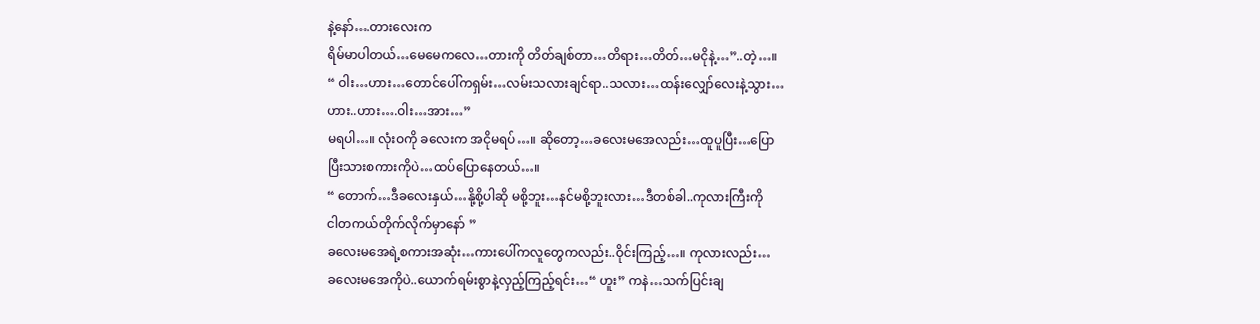နဲ့နော်….တားလေးက
ရိမ်မာပါတယ်…မေမေကလေ…တားကို တိတ်ချစ်တာ…တိရား…တိတ်…မငိုနဲ့…”..တဲ့…။
“ ဝါး…ဟား…တောင်ပေါ်ကရှမ်း…လမ်းသလားချင်ရာ..သလား…ထန်းလျှော်လေးနဲ့သွား…
ဟား..ဟား….ဝါး…အား…”
မရပါ…။ လုံးဝကို ခလေးက အငိုမရပ်…။ ဆိုတော့…ခလေးမအေလည်း…ထူပူပြီး…ပြော
ပြီးသားစကားကိုပဲ…ထပ်ပြောနေတယ်…။
“ တောက်…ဒီခလေးနှယ်…နို့စို့ပါဆို မစို့ဘူး…နင်မစို့ဘူးလား…ဒီတစ်ခါ..ကုလားကြီးကို
ငါတကယ်တိုက်လိုက်မှာနော် ”
ခလေးမအေရဲ့စကားအဆုံး…ကားပေါ်ကလူတွေကလည်း..ဝိုင်းကြည့်…။ ကုလားလည်း…
ခလေးမအေကိုပဲ..ယောက်ရမ်းစွာနဲ့လှည့်ကြည့်ရင်း…“ ဟူး” ကနဲ…သက်ပြင်းချ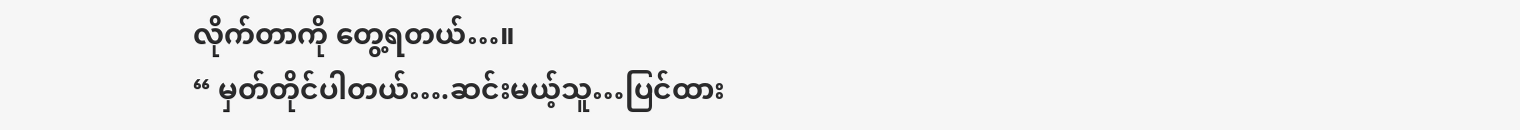လိုက်တာကို တွေ့ရတယ်…။
“ မှတ်တိုင်ပါတယ်….ဆင်းမယ့်သူ…ပြင်ထား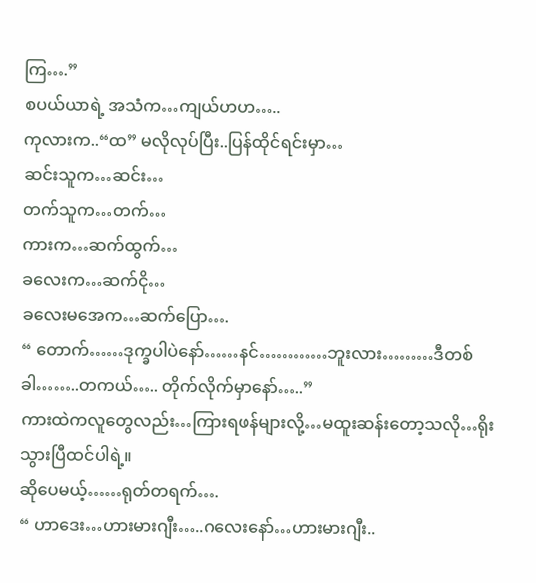ကြ….”
စပယ်ယာရဲ့ အသံက…ကျယ်ဟဟ…..
ကုလားက..“ထ” မလိုလုပ်ပြီး..ပြန်ထိုင်ရင်းမှာ…
ဆင်းသူက…ဆင်း…
တက်သူက…တက်…
ကားက…ဆက်ထွက်…
ခလေးက…ဆက်ငို…
ခလေးမအေက…ဆက်ပြော….
“ တောက်……ဒုက္ခပါပဲနော်……နင်…………ဘူးလား………ဒီတစ်ခါ……..တကယ်….. တိုက်လိုက်မှာနော်…..”
ကားထဲကလူတွေလည်း…ကြားရဖန်များလို့…မထူးဆန်းတော့သလို…ရိုးသွားပြီထင်ပါရဲ့။
ဆိုပေမယ့်……ရုတ်တရက်….
“ ဟာဒေး…ဟားမားဂျီး…..ဂလေးနော်…ဟားမားဂျီး..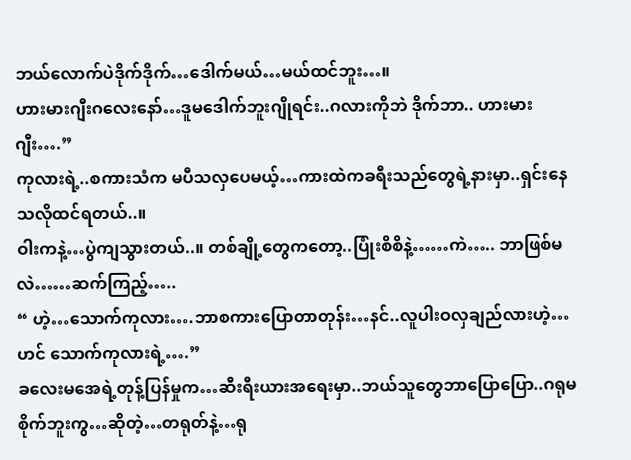ဘယ်လောက်ပဲဒိုက်ဒိုက်…ဒေါက်မယ်…မယ်ထင်ဘူး…။
ဟားမားဂျီးဂလေးနော်…ဒူမဒေါက်ဘူးဂျိုရင်း..ဂလားကိုဘဲ ဒိုက်ဘာ.. ဟားမားဂျီး….”
ကုလားရဲ့..စကားသံက မပီသလှပေမယ့်…ကားထဲကခရီးသည်တွေရဲ့နားမှာ..ရှင်းနေ သလိုထင်ရတယ်..။
ဝါးကနဲ့…ပွဲကျသွားတယ်..။ တစ်ချို့တွေကတော့..ပြုံးစိစိနဲ့……ကဲ….. ဘာဖြစ်မလဲ……ဆက်ကြည့်…..
“ ဟဲ့…သောက်ကုလား….ဘာစကားပြောတာတုန်း…နင်..လူပါးဝလှချည်လားဟဲ့…ဟင် သောက်ကုလားရဲ့….”
ခလေးမအေရဲ့တုန့်ပြန်မှုက…ဆီးရီးယားအရေးမှာ..ဘယ်သူတွေဘာပြောပြော..ဂရုမ
စိုက်ဘူးကွ…ဆိုတဲ့…တရုတ်နဲ့…ရု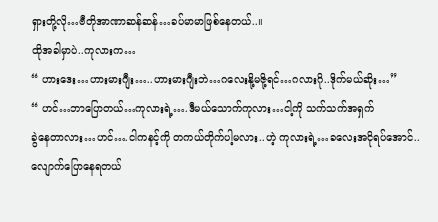ရှားတို့လို…ဗီတိုအာဏာဆန်ဆန်…ခပ်မာမာဖြစ်နေတယ်..။
ထိုအခါမှာပဲ..ကုလားက…
“ ဟားဒေး…ဟားမားဂျီး…..ဟားမားဂျီးဘဲ…ဂလေးနို့မဇို့ရင်…ဂလားဂို..ဒိုက်မယ်ဆိုး…”
“ ဟင်…ဘာပြောတယ်…ကုလားရဲ့….ဒီမယ်သောက်ကုလား…ငါ့ကို သက်သက်အရှက်
ခွဲနေတာလား…ဟင်….ငါကနင့်ကို တကယ်တိုက်ပါ့မလား..ဟဲ့ ကုလားရဲ့…ခလေးအငိုရပ်အောင်..
လျောက်ပြောနေရတယ်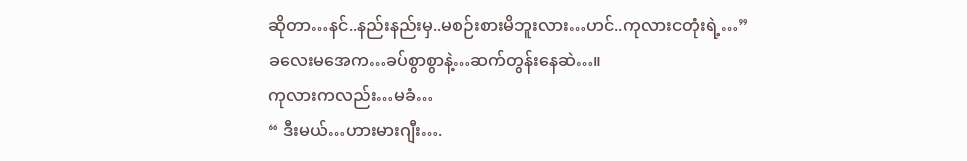ဆိုတာ…နင်..နည်းနည်းမှ..မစဉ်းစားမိဘူးလား…ဟင်..ကုလားငတုံးရဲ့…”
ခလေးမအေက…ခပ်စွာစွာနဲ့…ဆက်တွန်းနေဆဲ…။
ကုလားကလည်း…မခံ…
“ ဒီးမယ်…ဟားမားဂျီး….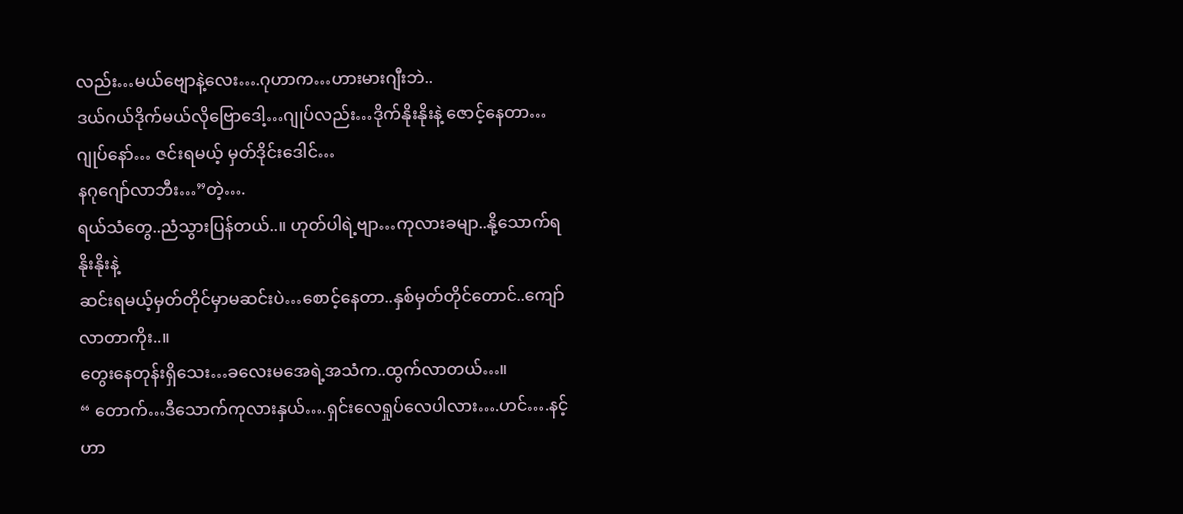လည်း…မယ်ဗျောနဲ့လေး….ဂုဟာက…ဟားမားဂျီးဘဲ..
ဒယ်ဂယ်ဒိုက်မယ်လိုဗြောဒေါ့…ဂျုပ်လည်း…ဒိုက်နိုးနိုးနဲ့ ဇောင့်နေတာ…ဂျုပ်နော်… ဇင်းရမယ့် မှတ်ဒိုင်းဒေါင်…
နဂုဂျော်လာဘီး…”တဲ့….
ရယ်သံတွေ..ညံသွားပြန်တယ်..။ ဟုတ်ပါရဲ့ဗျာ…ကုလားခမျာ..နို့သောက်ရနိုးနိုးနဲ့
ဆင်းရမယ့်မှတ်တိုင်မှာမဆင်းပဲ…စောင့်နေတာ..နှစ်မှတ်တိုင်တောင်..ကျော်လာတာကိုး..။
တွေးနေတုန်းရှိသေး…ခလေးမအေရဲ့အသံက..ထွက်လာတယ်…။
“ တောက်…ဒီသောက်ကုလားနှယ်….ရှင်းလေရှုပ်လေပါလား….ဟင်….နင့်ဟာ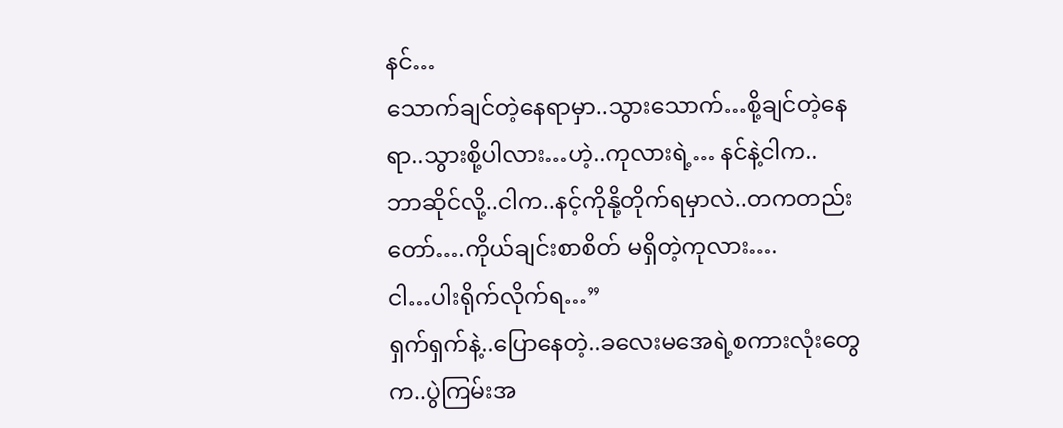နင်…
သောက်ချင်တဲ့နေရာမှာ..သွားသောက်…စို့ချင်တဲ့နေရာ..သွားစို့ပါလား…ဟဲ့..ကုလားရဲ့… နင်နဲ့ငါက..
ဘာဆိုင်လို့..ငါက..နင့်ကိုနို့တိုက်ရမှာလဲ..တကတည်းတော်….ကိုယ်ချင်းစာစိတ် မရှိတဲ့ကုလား….
ငါ…ပါးရိုက်လိုက်ရ…”
ရှက်ရှက်နဲ့..ပြောနေတဲ့..ခလေးမအေရဲ့စကားလုံးတွေက..ပွဲကြမ်းအ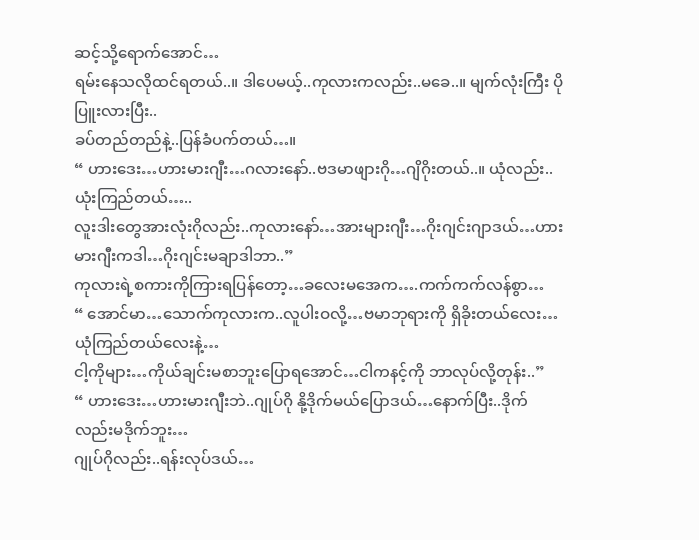ဆင့်သို့ရောက်အောင်…
ရမ်းနေသလိုထင်ရတယ်..။ ဒါပေမယ့်..ကုလားကလည်း..မခေ..။ မျက်လုံးကြီး ပိုပြူးလားပြီး..
ခပ်တည်တည်နဲ့..ပြန်ခံပက်တယ်…။
“ ဟားဒေး…ဟားမားဂျီး…ဂလားနော်..ဗဒမာဖျားဂို…ဂျိဂိုးတယ်..။ ယုံလည်း..ယုံးကြည်တယ်…..
လူးဒါးတွေအားလုံးဂိုလည်း..ကုလားနော်…အားများဂျီး…ဂိုးဂျင်းဂျာဒယ်…ဟားမားဂျီးကဒါ…ဂိုးဂျင်းမချာဒါဘာ..”
ကုလားရဲ့စကားကိုကြားရပြန်တော့…ခလေးမအေက….ကက်ကက်လန်စွာ…
“ အောင်မာ…သောက်ကုလားက..လူပါးဝလို့…ဗမာဘုရားကို ရှိခိုးတယ်လေး…ယုံကြည်တယ်လေးနဲ့…
ငါ့ကိုများ…ကိုယ်ချင်းမစာဘူးပြောရအောင်…ငါကနင့်ကို ဘာလုပ်လို့တုန်း..”
“ ဟားဒေး…ဟားမားဂျီးဘဲ..ဂျုပ်ဂို နို့ဒိုက်မယ်ပြောဒယ်…နောက်ပြီး..ဒိုက်လည်းမဒိုက်ဘူး…
ဂျုပ်ဂိုလည်း..ရန်းလုပ်ဒယ်…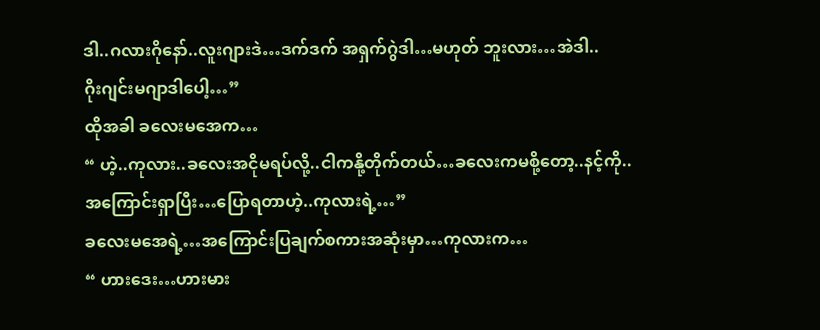ဒါ..ဂလားဂိုနော်..လူးဂျားဒဲ…ဒက်ဒက် အရှက်ဂွဲဒါ…မဟုတ် ဘူးလား…အဲဒါ..
ဂိုးဂျင်းမဂျာဒါပေါ့…”
ထိုအခါ ခလေးမအေက…
“ ဟဲ့..ကုလား..ခလေးအငိုမရပ်လို့..ငါကနို့တိုက်တယ်…ခလေးကမစို့တော့..နင့်ကို..
အကြောင်းရှာပြီး…ပြောရတာဟဲ့..ကုလားရဲ့…”
ခလေးမအေရဲ့…အကြောင်းပြချက်စကားအဆုံးမှာ…ကုလားက…
“ ဟားဒေး…ဟားမား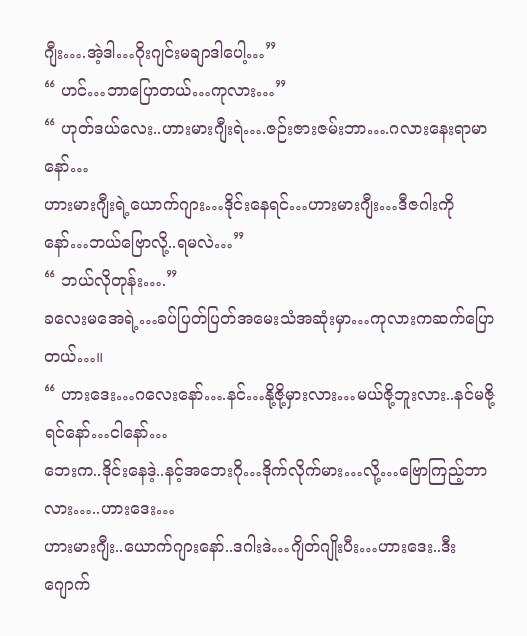ဂျီး….အဲ့ဒါ…ဂိုးဂျင်းမချာဒါပေါ့…”
“ ဟင်…ဘာပြောတယ်…ကုလား…”
“ ဟုတ်ဒယ်လေး..ဟားမားဂျီးရဲ….ဇဉ်းဇားဇမ်းဘာ….ဂလားနေးရာမာနော်…
ဟားမားဂျီးရဲ့ယောက်ဂျား…ဒိုင်းနေရင်…ဟားမားဂျီး…ဒီဇဂါးကိုနော်…ဘယ်ဗြောလို့..ရမလဲ…”
“ ဘယ်လိုတုန်း….”
ခလေးမအေရဲ့…ခပ်ပြတ်ပြတ်အမေးသံအဆုံးမှာ…ကုလားကဆက်ပြောတယ်…။
“ ဟားဒေး…ဂလေးနော်….နင်…နို့ဇို့မှားလား…မယ်ဇို့ဘူးလား..နင်မဇို့ရင်နော်…ငါနော်…
ဘေးက..ဒိုင်းနေဒဲ့..နင့်အဘေးဂို…ဒိုက်လိုက်မား…လို့…ဗြောကြည့်ဘာလား…..ဟားဒေး…
ဟားမားဂျီး..ယောက်ဂျားနော်..ဒဂါးဒဲ…ဂျိတ်ဂျိုးပီး…ဟားဒေး..ဒီးဂျောက်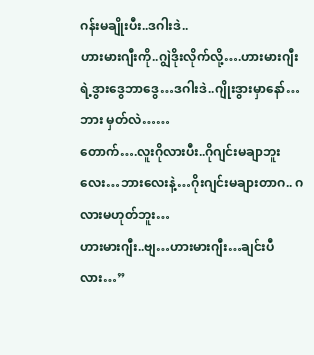ဂန်းမချိုးပီး..ဒဂါးဒဲ..
ဟားမားဂျီးကို..ဂျွဲဒိုးလိုက်လို့….ဟားမားဂျီးရဲ့ဒွားဒွေဘာဒွေ…ဒဂါးဒဲ..ဂျိုးဒွားမှာနော်…ဘား မှတ်လဲ……
တောက်….လူးဂိုလားပီး..ဂိုဂျင်းမချာဘူးလေး…ဘားလေးနဲ့…ဂိုးဂျင်းမချားတာဂ.. ဂလားမဟုတ်ဘူး…
ဟားမားဂျီး..ဗျ…ဟားမားဂျီး…ချင်းပီလား…”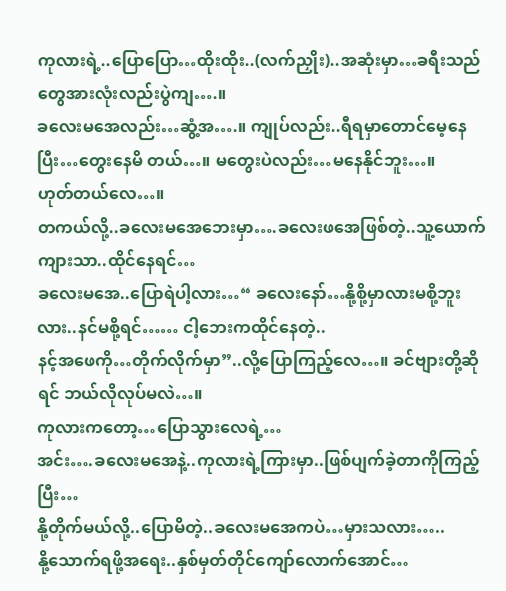ကုလားရဲ့..ပြောပြော…ထိုးထိုး..(လက်ညှိုး)..အဆုံးမှာ…ခရီးသည်တွေအားလုံးလည်းပွဲကျ….။
ခလေးမအေလည်း…ဆွံ့အ….။ ကျုပ်လည်း..ရီရမှာတောင်မေ့နေပြီး…တွေးနေမိ တယ်…။ မတွေးပဲလည်း…မနေနိုင်ဘူး…။
ဟုတ်တယ်လေ…။
တကယ်လို့..ခလေးမအေဘေးမှာ….ခလေးဖအေဖြစ်တဲ့..သူ့ယောက်ကျားသာ..ထိုင်နေရင်…
ခလေးမအေ..ပြောရဲပါ့လား…“ ခလေးနော်…နို့စို့မှာလားမစို့ဘူးလား..နင်မစို့ရင်…… ငါ့ဘေးကထိုင်နေတဲ့..
နင့်အဖေကို…တိုက်လိုက်မှာ”..လို့ပြောကြည့်လေ…။ ခင်ဗျားတို့ဆိုရင် ဘယ်လိုလုပ်မလဲ…။
ကုလားကတော့…ပြောသွားလေရဲ့…
အင်း….ခလေးမအေနဲ့..ကုလားရဲ့ကြားမှာ..ဖြစ်ပျက်ခဲ့တာကိုကြည့်ပြီး…
နို့တိုက်မယ်လို့..ပြောမိတဲ့..ခလေးမအေကပဲ…မှားသလား…..
နို့သောက်ရဖို့အရေး..နှစ်မှတ်တိုင်ကျော်လောက်အောင်…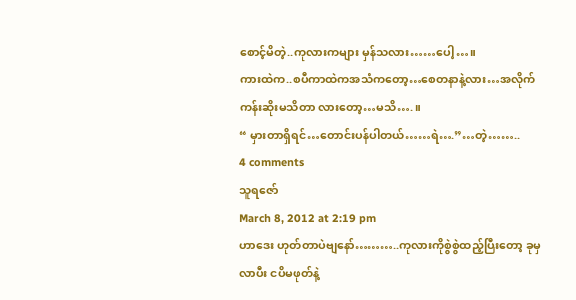စောင့်မိတဲ့..ကုလားကများ မှန်သလား……ပေါ့…။
ကားထဲက..စပီကာထဲကအသံကတော့…စေတနာနဲ့လား…အလိုက်ကန်းဆိုးမသိတာ လားတော့…မသိ….။
“ မှားတာရှိရင်…တောင်းပန်ပါတယ်……ရဲ….”…တဲ့……..
4 comments
သူရဇော်
March 8, 2012 at 2:19 pm
ဟာဒေး ဟုတ်တာပဲဗျနော်………..ကုလားကိုစွဲစွဲထည့်ပြီးတော့ ခုမှလာပီး ငပိမဖုတ်နဲ့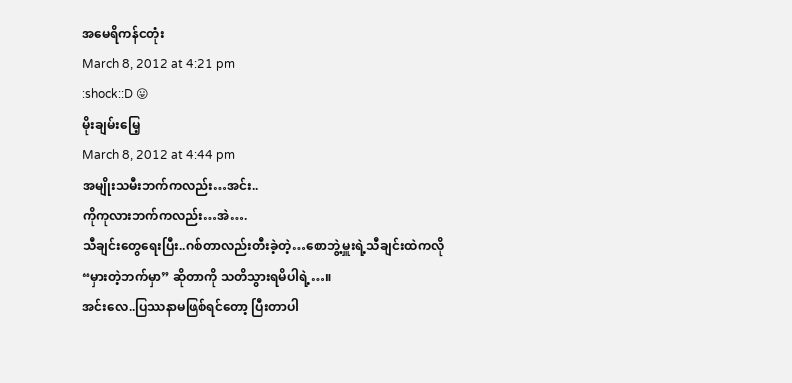အမေရိကန်ငတုံး
March 8, 2012 at 4:21 pm
:shock::D 😛
မိုးချမ်းမြေ့
March 8, 2012 at 4:44 pm
အမျိုးသမီးဘက်ကလည်း…အင်း..
ကိုကုလားဘက်ကလည်း…အဲ….
သီချင်းတွေရေးပြီး..ဂစ်တာလည်းတီးခဲ့တဲ့…စောဘွဲ့မှူးရဲ့သီချင်းထဲကလို
“မှားတဲ့ဘက်မှာ” ဆိုတာကို သတိသွားရမိပါရဲ့…။
အင်းလေ..ပြဿနာမဖြစ်ရင်တော့ ပြီးတာပါ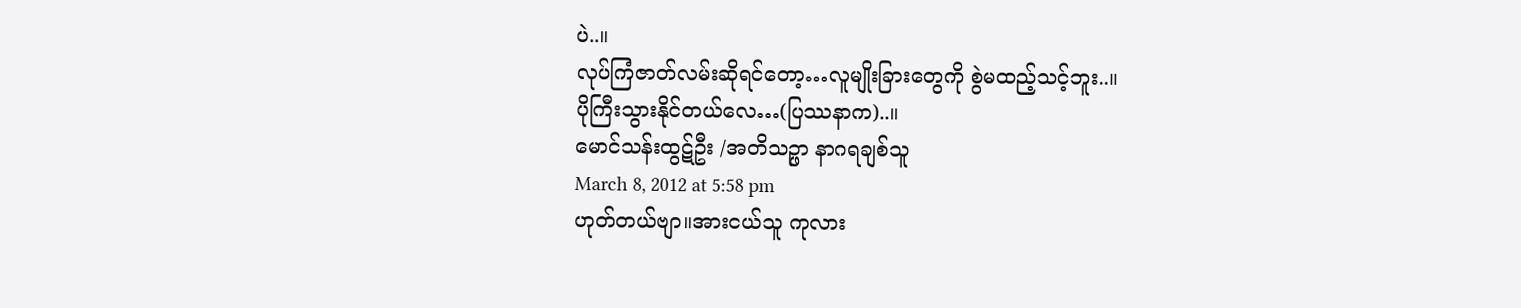ပဲ..။
လုပ်ကြံဇာတ်လမ်းဆိုရင်တော့…လူမျိုးခြားတွေကို စွဲမထည့်သင့်ဘူး..။
ပိုကြီးသွားနိုင်တယ်လေ…(ပြဿနာက)..။
မောင်သန်းထွဋ်ဦး /အတိသဉ္ဖာ နာဂရချစ်သူ
March 8, 2012 at 5:58 pm
ဟုတ်တယ်ဗျာ။အားငယ်သူ ကုလား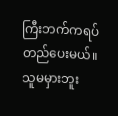ကြီးဘက်ကရပ်တည်ပေးမယ်။
သူမမှားဘူး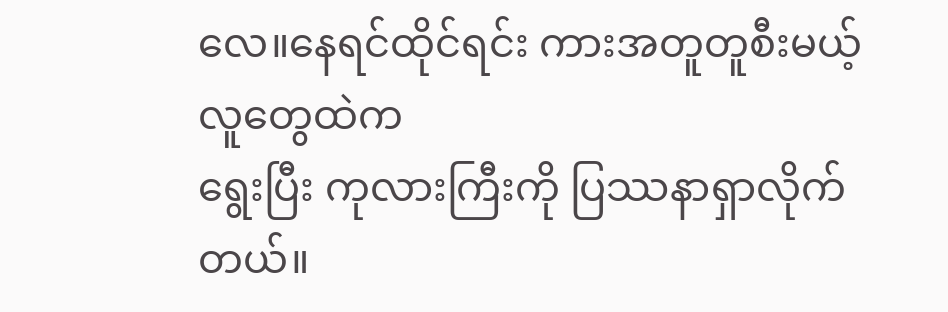လေ။နေရင်ထိုင်ရင်း ကားအတူတူစီးမယ့်လူတွေထဲက
ရွေးပြီး ကုလားကြီးကို ပြဿနာရှာလိုက်တယ်။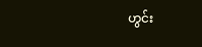ဟွင်း